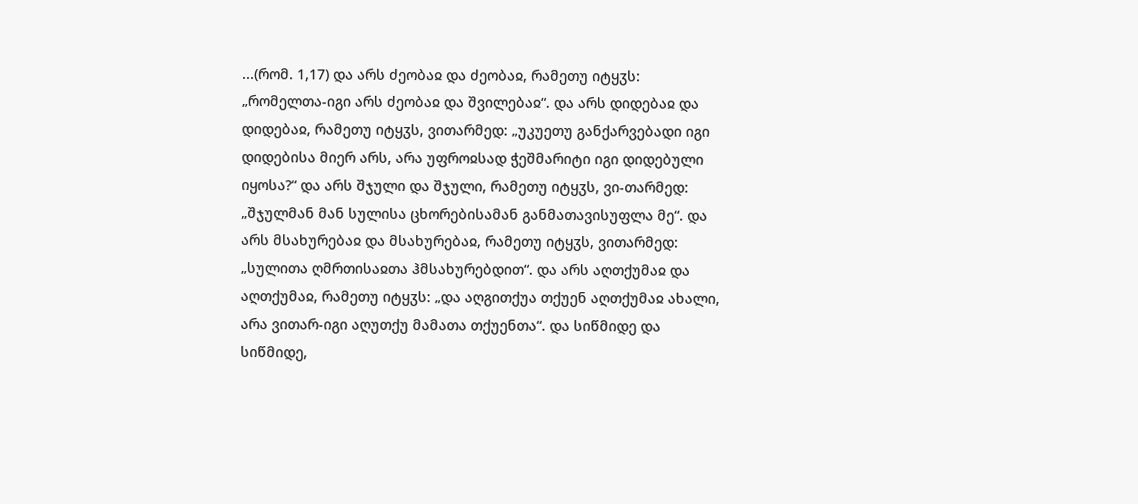...(რომ. 1,17) და არს ძეობაჲ და ძეობაჲ, რამეთუ იტყჳს: „რომელთა-იგი არს ძეობაჲ და შვილებაჲ“. და არს დიდებაჲ და დიდებაჲ, რამეთუ იტყჳს, ვითარმედ: „უკუეთუ განქარვებადი იგი დიდებისა მიერ არს, არა უფროჲსად ჭეშმარიტი იგი დიდებული იყოსა?“ და არს შჯული და შჯული, რამეთუ იტყჳს, ვი-თარმედ: „შჯულმან მან სულისა ცხორებისამან განმათავისუფლა მე“. და არს მსახურებაჲ და მსახურებაჲ, რამეთუ იტყჳს, ვითარმედ: „სულითა ღმრთისაჲთა ჰმსახურებდით“. და არს აღთქუმაჲ და აღთქუმაჲ, რამეთუ იტყჳს: „და აღგითქუა თქუენ აღთქუმაჲ ახალი, არა ვითარ-იგი აღუთქუ მამათა თქუენთა“. და სიწმიდე და სიწმიდე,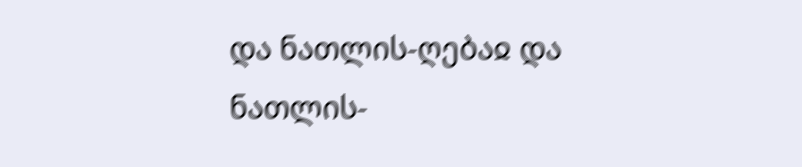და ნათლის-ღებაჲ და ნათლის-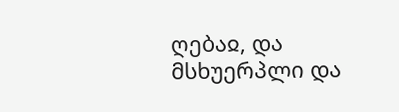ღებაჲ, და მსხუერპლი და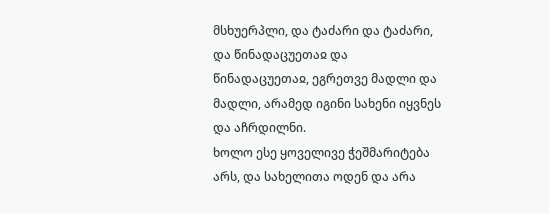მსხუერპლი, და ტაძარი და ტაძარი, და წინადაცუეთაჲ და წინადაცუეთაჲ, ეგრეთვე მადლი და მადლი, არამედ იგინი სახენი იყვნეს და აჩრდილნი.
ხოლო ესე ყოველივე ჭეშმარიტება არს, და სახელითა ოდენ და არა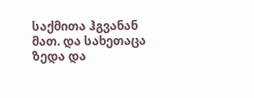საქმითა ჰგვანან მათ. და სახეთაცა ზედა და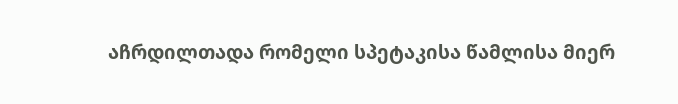აჩრდილთადა რომელი სპეტაკისა წამლისა მიერ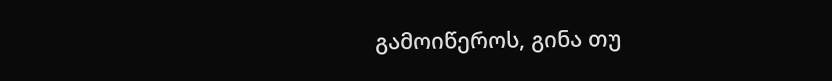გამოიწეროს, გინა თუ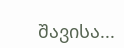შავისა...